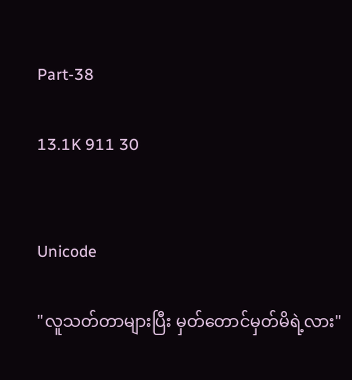Part-38

13.1K 911 30


Unicode

"လူသတ်တာများပြီး မှတ်တောင်မှတ်မိရဲ့လား"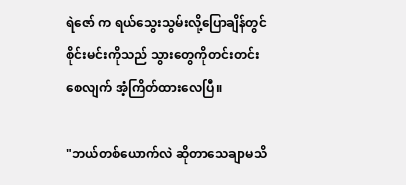ရဲဇော် က ရယ်သွေးသွမ်းလို့ပြောချိန်တွင် စိုင်းမင်းကိုသည် သွားတွေကိုတင်းတင်းစေလျက် အံ့ကြိတ်ထားလေပြီ။

"ဘယ်တစ်ယောက်လဲ ဆိုတာသေချာမသိ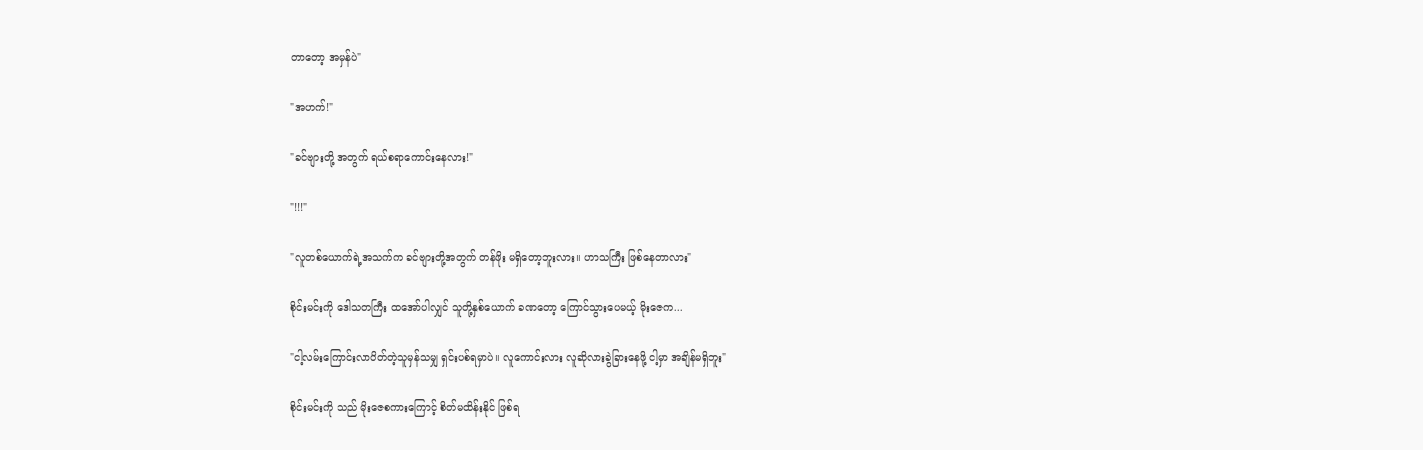တာတော့ အမှန်ပဲ"

"အဟက်!"

"ခင်ဗျားတို့ အတွက် ရယ်စရာကောင်းနေလား!"

"!!!"

"လူတစ်ယောက်ရဲ့အသက်က ခင်ဗျားတို့အတွက် တန်ဖိုး မရှိတော့ဘူးလား။ ဟာသကြီး ဖြစ်နေတာလား"

စိုင်းမင်းကို ဒေါသတကြီး ထအော်ပါလျှင် သူတို့နှစ်ယောက် ခဏတော့ ကြောင်သွားပေမယ့် မိုးဇေက...

"ငါ့လမ်းကြောင်းလာပိတ်တဲ့သူမှန်သမျှ ရှင်းပစ်ရမှာပဲ။ လူကောင်းလား လူဆိုလားခွဲခြားနေဖို့ ငါ့မှာ အချိန်မရှိဘူး"

စိုင်းမင်းကို သည် မိုးဇေစကားကြောင့် စိတ်မထိန်းနိုင် ဖြစ်ရ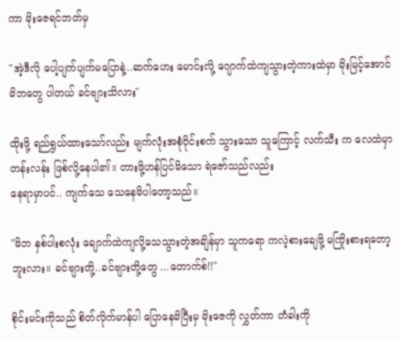ကာ မိုးဇေရင်ဘတ်မှ

"အဲ့ဒီလို ပေါ့ပျက်ပျက်မပြောနဲ့..ဆက်ဟေး မောင်းလို့ ဂျောက်ထဲကျသွားတဲ့ကားထဲမှာ မိုးမြင့်အောင်မိဘတွေ ပါတယ် ခင်ဗျားသိလား"

ထိုးဖို့ ရည်ရွယ်ထားသော်လည်း မျက်လုံးအစုံဝိုင်းစက် သွားသော သူကြောင့် လက်သီး က လေထဲမှာ တန်းလန်း ဖြစ်လို့နေပါ၏။ တားဖို့ဟန်ပြင်မိသော ရဲဇော်သည်လည်း
နေရာမှာပင်.. ကျက်သေ သေနေမိပါတော့သည်။

"မိဘ နှစ်ပါးစလုံး ချောက်ထဲကျလို့သေသွားတဲ့အချိန်မှာ သူကရော ကလဲ့စားချေဖို့ မကြိုးစားရတော့ဘူးလား။ ခင်ဗျားတို့..ခင်ဗျားတို့တွေ ...တောက်စ်!!"

စိုင်းမင်းကိုသည် စိတ်လိုက်မာန်ပါ ပြောနေမိပြီးမှ မိုးဇေကို လွှတ်ကာ တံခါးကို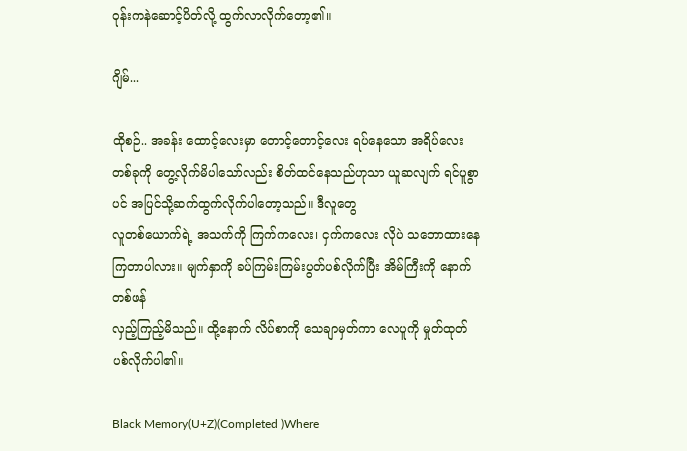ဝုန်းကနဲဆောင့်ပိတ်လို့ ထွက်လာလိုက်တော့၏။

ဂျိမ်...

ထိုစဉ်.. အခန်း ထောင့်လေးမှာ တောင့်တောင့်လေး ရပ်နေသော အရိပ်လေးတစ်ခုကို တွေ့လိုက်မိပါသော်လည်း စိတ်ထင်နေသည်ဟုသာ ယူဆလျက် ရင်ပူစွာပင် အပြင်သို့ဆက်ထွက်လိုက်ပါတော့သည်။ ဒီလူတွေ
လူတစ်ယောက်ရဲ့ အသက်ကို ကြက်ကလေး၊ ငှက်ကလေး လိုပဲ သဘောထားနေကြတာပါလား။ မျက်နှာကို ခပ်ကြမ်းကြမ်းပွတ်ပစ်လိုက်ပြီး အိမ်ကြီးကို နောက်တစ်ဖန်
လှည့်ကြည့်မိသည်။ ထို့နောက် လိပ်စာကို သေချာမှတ်ကာ လေပူကို မှုတ်ထုတ်ပစ်လိုက်ပါ၏။

Black Memory(U+Z)(Completed )Where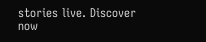stories live. Discover now